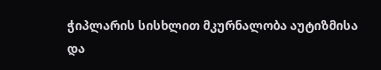ჭიპლარის სისხლით მკურნალობა აუტიზმისა და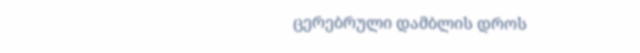ცერებრული დამბლის დროს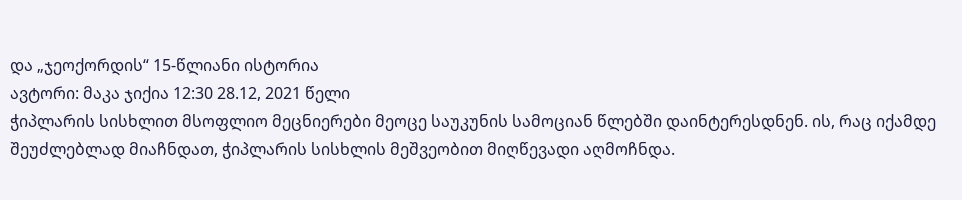და „ჯეოქორდის“ 15-წლიანი ისტორია
ავტორი: მაკა ჯიქია 12:30 28.12, 2021 წელი
ჭიპლარის სისხლით მსოფლიო მეცნიერები მეოცე საუკუნის სამოციან წლებში დაინტერესდნენ. ის, რაც იქამდე შეუძლებლად მიაჩნდათ, ჭიპლარის სისხლის მეშვეობით მიღწევადი აღმოჩნდა.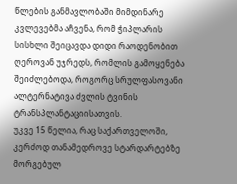წლების განმავლობაში მიმდინარე კვლევებმა აჩვენა, რომ ჭიპლარის სისხლი შეიცავდა დიდი რაოდენობით ღეროვან უჯრედს, რომლის გამოყენება შეიძლებოდა, როგორც სრულფასოვანი ალტერნატივა ძვლის ტვინის ტრანსპლანტაციისათვის.
უკვე 15 წელია, რაც საქართველოში, კერძოდ თანამედროვე სტარდარტებზე მორგებულ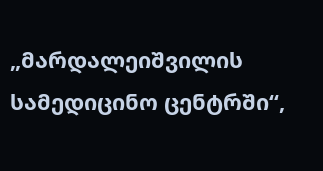„მარდალეიშვილის სამედიცინო ცენტრში“,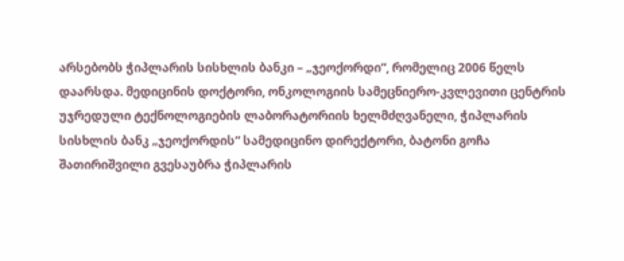არსებობს ჭიპლარის სისხლის ბანკი – „ჯეოქორდი“, რომელიც 2006 წელს დაარსდა. მედიცინის დოქტორი, ონკოლოგიის სამეცნიერო-კვლევითი ცენტრის უჯრედული ტექნოლოგიების ლაბორატორიის ხელმძღვანელი, ჭიპლარის სისხლის ბანკ „ჯეოქორდის“ სამედიცინო დირექტორი, ბატონი გოჩა შათირიშვილი გვესაუბრა ჭიპლარის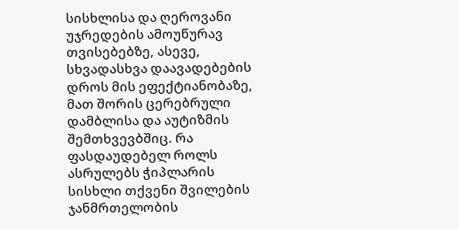სისხლისა და ღეროვანი უჯრედების ამოუწურავ თვისებებზე, ასევე, სხვადასხვა დაავადებების დროს მის ეფექტიანობაზე, მათ შორის ცერებრული დამბლისა და აუტიზმის შემთხვევბშიც. რა ფასდაუდებელ როლს ასრულებს ჭიპლარის სისხლი თქვენი შვილების ჯანმრთელობის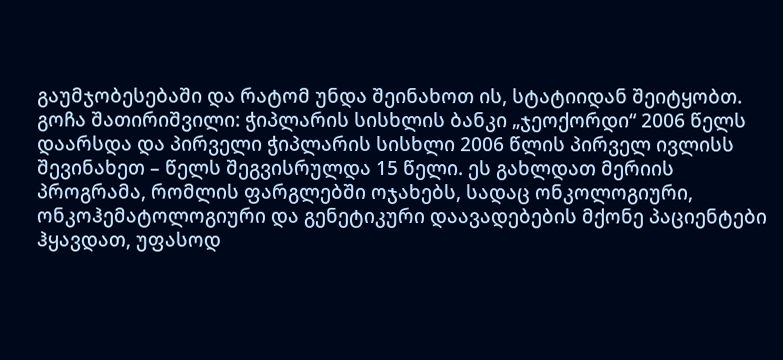გაუმჯობესებაში და რატომ უნდა შეინახოთ ის, სტატიიდან შეიტყობთ.
გოჩა შათირიშვილი: ჭიპლარის სისხლის ბანკი „ჯეოქორდი“ 2006 წელს დაარსდა და პირველი ჭიპლარის სისხლი 2006 წლის პირველ ივლისს შევინახეთ – წელს შეგვისრულდა 15 წელი. ეს გახლდათ მერიის პროგრამა, რომლის ფარგლებში ოჯახებს, სადაც ონკოლოგიური, ონკოჰემატოლოგიური და გენეტიკური დაავადებების მქონე პაციენტები ჰყავდათ, უფასოდ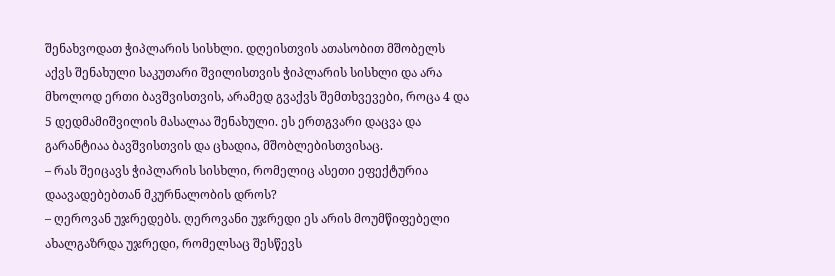შენახვოდათ ჭიპლარის სისხლი. დღეისთვის ათასობით მშობელს აქვს შენახული საკუთარი შვილისთვის ჭიპლარის სისხლი და არა მხოლოდ ერთი ბავშვისთვის, არამედ გვაქვს შემთხვევები, როცა 4 და 5 დედმამიშვილის მასალაა შენახული. ეს ერთგვარი დაცვა და გარანტიაა ბავშვისთვის და ცხადია, მშობლებისთვისაც.
– რას შეიცავს ჭიპლარის სისხლი, რომელიც ასეთი ეფექტურია დაავადებებთან მკურნალობის დროს?
– ღეროვან უჯრედებს. ღეროვანი უჯრედი ეს არის მოუმწიფებელი ახალგაზრდა უჯრედი, რომელსაც შესწევს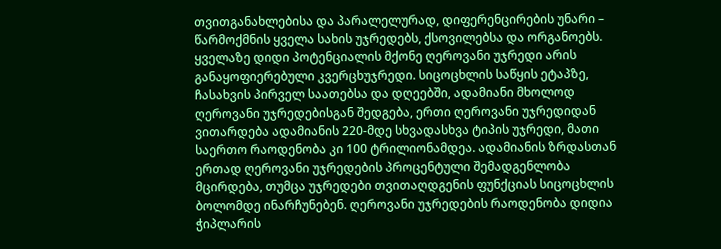თვითგანახლებისა და პარალელურად, დიფერენცირების უნარი – წარმოქმნის ყველა სახის უჯრედებს, ქსოვილებსა და ორგანოებს. ყველაზე დიდი პოტენციალის მქონე ღეროვანი უჯრედი არის განაყოფიერებული კვერცხუჯრედი. სიცოცხლის საწყის ეტაპზე, ჩასახვის პირველ საათებსა და დღეებში, ადამიანი მხოლოდ ღეროვანი უჯრედებისგან შედგება, ერთი ღეროვანი უჯრედიდან ვითარდება ადამიანის 220-მდე სხვადასხვა ტიპის უჯრედი, მათი საერთო რაოდენობა კი 100 ტრილიონამდეა. ადამიანის ზრდასთან ერთად ღეროვანი უჯრედების პროცენტული შემადგენლობა მცირდება, თუმცა უჯრედები თვითაღდგენის ფუნქციას სიცოცხლის ბოლომდე ინარჩუნებენ. ღეროვანი უჯრედების რაოდენობა დიდია ჭიპლარის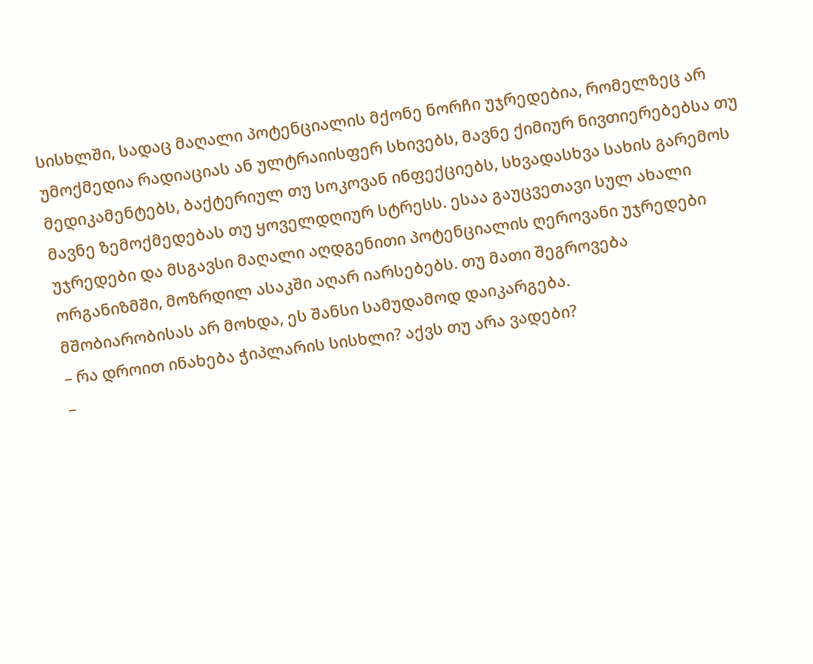სისხლში, სადაც მაღალი პოტენციალის მქონე ნორჩი უჯრედებია, რომელზეც არ უმოქმედია რადიაციას ან ულტრაიისფერ სხივებს, მავნე ქიმიურ ნივთიერებებსა თუ მედიკამენტებს, ბაქტერიულ თუ სოკოვან ინფექციებს, სხვადასხვა სახის გარემოს მავნე ზემოქმედებას თუ ყოველდღიურ სტრესს. ესაა გაუცვეთავი სულ ახალი უჯრედები და მსგავსი მაღალი აღდგენითი პოტენციალის ღეროვანი უჯრედები ორგანიზმში, მოზრდილ ასაკში აღარ იარსებებს. თუ მათი შეგროვება მშობიარობისას არ მოხდა, ეს შანსი სამუდამოდ დაიკარგება.
– რა დროით ინახება ჭიპლარის სისხლი? აქვს თუ არა ვადები?
–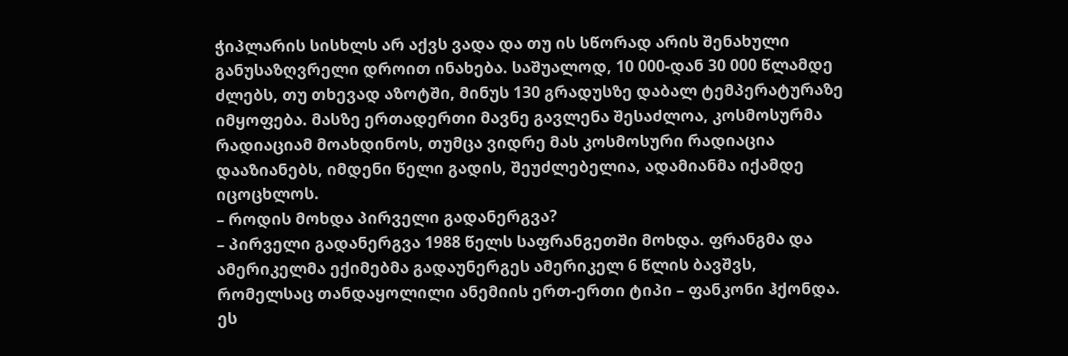ჭიპლარის სისხლს არ აქვს ვადა და თუ ის სწორად არის შენახული განუსაზღვრელი დროით ინახება. საშუალოდ, 10 000-დან 30 000 წლამდე ძლებს, თუ თხევად აზოტში, მინუს 130 გრადუსზე დაბალ ტემპერატურაზე იმყოფება. მასზე ერთადერთი მავნე გავლენა შესაძლოა, კოსმოსურმა რადიაციამ მოახდინოს, თუმცა ვიდრე მას კოსმოსური რადიაცია დააზიანებს, იმდენი წელი გადის, შეუძლებელია, ადამიანმა იქამდე იცოცხლოს.
– როდის მოხდა პირველი გადანერგვა?
– პირველი გადანერგვა 1988 წელს საფრანგეთში მოხდა. ფრანგმა და ამერიკელმა ექიმებმა გადაუნერგეს ამერიკელ 6 წლის ბავშვს, რომელსაც თანდაყოლილი ანემიის ერთ-ერთი ტიპი – ფანკონი ჰქონდა. ეს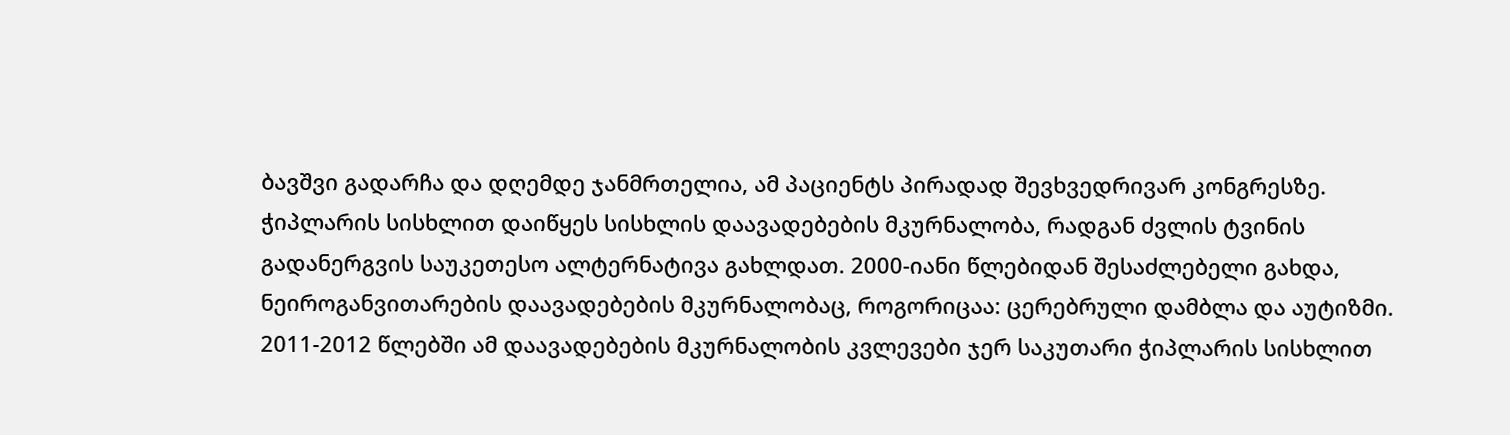ბავშვი გადარჩა და დღემდე ჯანმრთელია, ამ პაციენტს პირადად შევხვედრივარ კონგრესზე. ჭიპლარის სისხლით დაიწყეს სისხლის დაავადებების მკურნალობა, რადგან ძვლის ტვინის გადანერგვის საუკეთესო ალტერნატივა გახლდათ. 2000-იანი წლებიდან შესაძლებელი გახდა, ნეიროგანვითარების დაავადებების მკურნალობაც, როგორიცაა: ცერებრული დამბლა და აუტიზმი. 2011-2012 წლებში ამ დაავადებების მკურნალობის კვლევები ჯერ საკუთარი ჭიპლარის სისხლით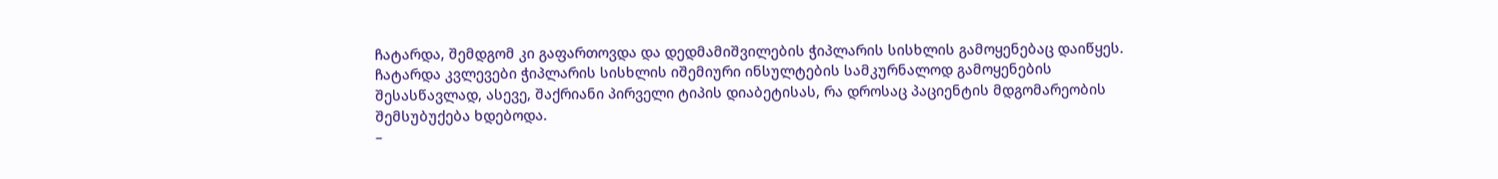ჩატარდა, შემდგომ კი გაფართოვდა და დედმამიშვილების ჭიპლარის სისხლის გამოყენებაც დაიწყეს. ჩატარდა კვლევები ჭიპლარის სისხლის იშემიური ინსულტების სამკურნალოდ გამოყენების შესასწავლად, ასევე, შაქრიანი პირველი ტიპის დიაბეტისას, რა დროსაც პაციენტის მდგომარეობის შემსუბუქება ხდებოდა.
–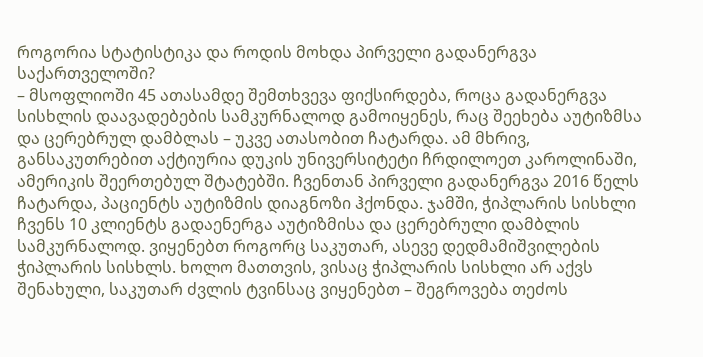როგორია სტატისტიკა და როდის მოხდა პირველი გადანერგვა საქართველოში?
– მსოფლიოში 45 ათასამდე შემთხვევა ფიქსირდება, როცა გადანერგვა სისხლის დაავადებების სამკურნალოდ გამოიყენეს, რაც შეეხება აუტიზმსა და ცერებრულ დამბლას – უკვე ათასობით ჩატარდა. ამ მხრივ, განსაკუთრებით აქტიურია დუკის უნივერსიტეტი ჩრდილოეთ კაროლინაში, ამერიკის შეერთებულ შტატებში. ჩვენთან პირველი გადანერგვა 2016 წელს ჩატარდა, პაციენტს აუტიზმის დიაგნოზი ჰქონდა. ჯამში, ჭიპლარის სისხლი ჩვენს 10 კლიენტს გადაენერგა აუტიზმისა და ცერებრული დამბლის სამკურნალოდ. ვიყენებთ როგორც საკუთარ, ასევე დედმამიშვილების ჭიპლარის სისხლს. ხოლო მათთვის, ვისაც ჭიპლარის სისხლი არ აქვს შენახული, საკუთარ ძვლის ტვინსაც ვიყენებთ – შეგროვება თეძოს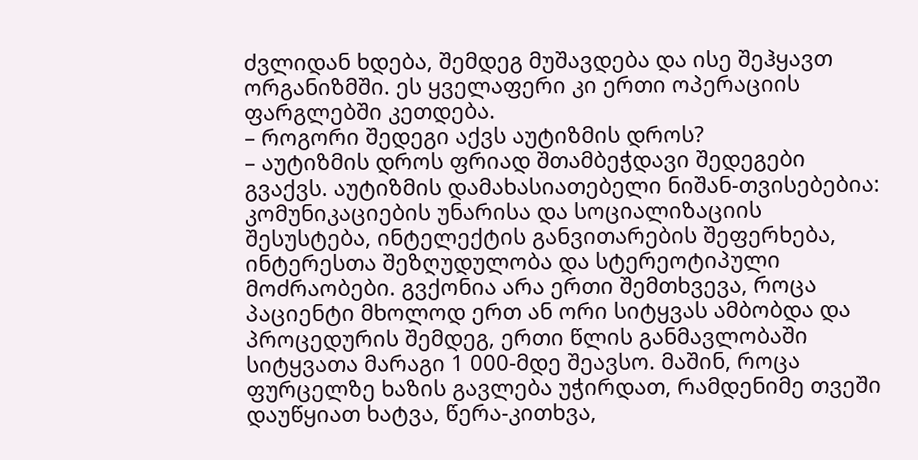ძვლიდან ხდება, შემდეგ მუშავდება და ისე შეჰყავთ ორგანიზმში. ეს ყველაფერი კი ერთი ოპერაციის ფარგლებში კეთდება.
– როგორი შედეგი აქვს აუტიზმის დროს?
– აუტიზმის დროს ფრიად შთამბეჭდავი შედეგები გვაქვს. აუტიზმის დამახასიათებელი ნიშან-თვისებებია: კომუნიკაციების უნარისა და სოციალიზაციის შესუსტება, ინტელექტის განვითარების შეფერხება, ინტერესთა შეზღუდულობა და სტერეოტიპული მოძრაობები. გვქონია არა ერთი შემთხვევა, როცა პაციენტი მხოლოდ ერთ ან ორი სიტყვას ამბობდა და პროცედურის შემდეგ, ერთი წლის განმავლობაში სიტყვათა მარაგი 1 000-მდე შეავსო. მაშინ, როცა ფურცელზე ხაზის გავლება უჭირდათ, რამდენიმე თვეში დაუწყიათ ხატვა, წერა-კითხვა,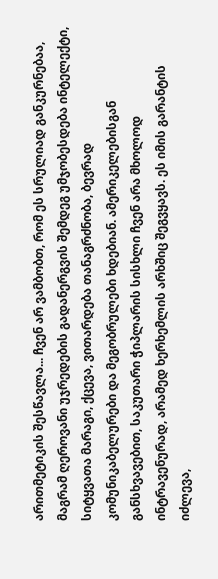არითმეტიკის შესწავლა... ჩვენ არ ვამბობთ, რომ ეს სრულიად განკურნებაა, მაგრამ ღეროვანი უჯრედების გადანერგვის შემდეგ უმჯობესდება ინტელექტი, სიტყვათა მარაგი, ქცევა, ვითარდება თანაგრძნობა, ბევრად კომუნიკაბელურები და მეგობრულები ხდებიან. ამერიკელებისგან განსხვავებით, საკუთარი ჭიპლარის სისხლი ჩვენ არა მხოლოდ ინტრავენურად, არამედ ხერხემლის არხშიც შეგვყავს. ეს იმის გარანტის იძლევა,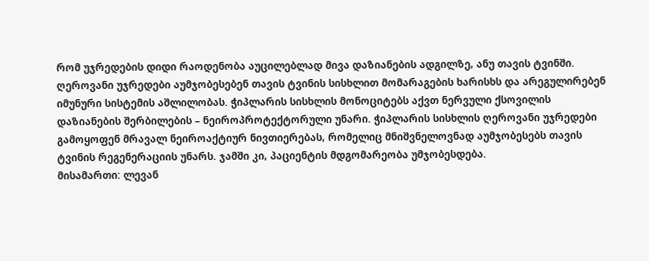რომ უჯრედების დიდი რაოდენობა აუცილებლად მივა დაზიანების ადგილზე, ანუ თავის ტვინში. ღეროვანი უჯრედები აუმჯობესებენ თავის ტვინის სისხლით მომარაგების ხარისხს და არეგულირებენ იმუნური სისტემის აშლილობას. ჭიპლარის სისხლის მონოციტებს აქვთ ნერვული ქსოვილის დაზიანების შერბილების – ნეიროპროტექტორული უნარი. ჭიპლარის სისხლის ღეროვანი უჯრედები გამოყოფენ მრავალ ნეიროაქტიურ ნივთიერებას, რომელიც მნიშვნელოვნად აუმჯობესებს თავის ტვინის რეგენერაციის უნარს. ჯამში კი, პაციენტის მდგომარეობა უმჯობესდება.
მისამართი: ლევან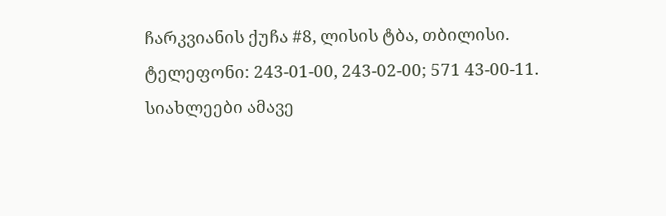ჩარკვიანის ქუჩა #8, ლისის ტბა, თბილისი.
ტელეფონი: 243-01-00, 243-02-00; 571 43-00-11.
სიახლეები ამავე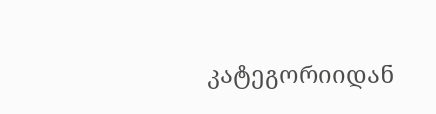კატეგორიიდან